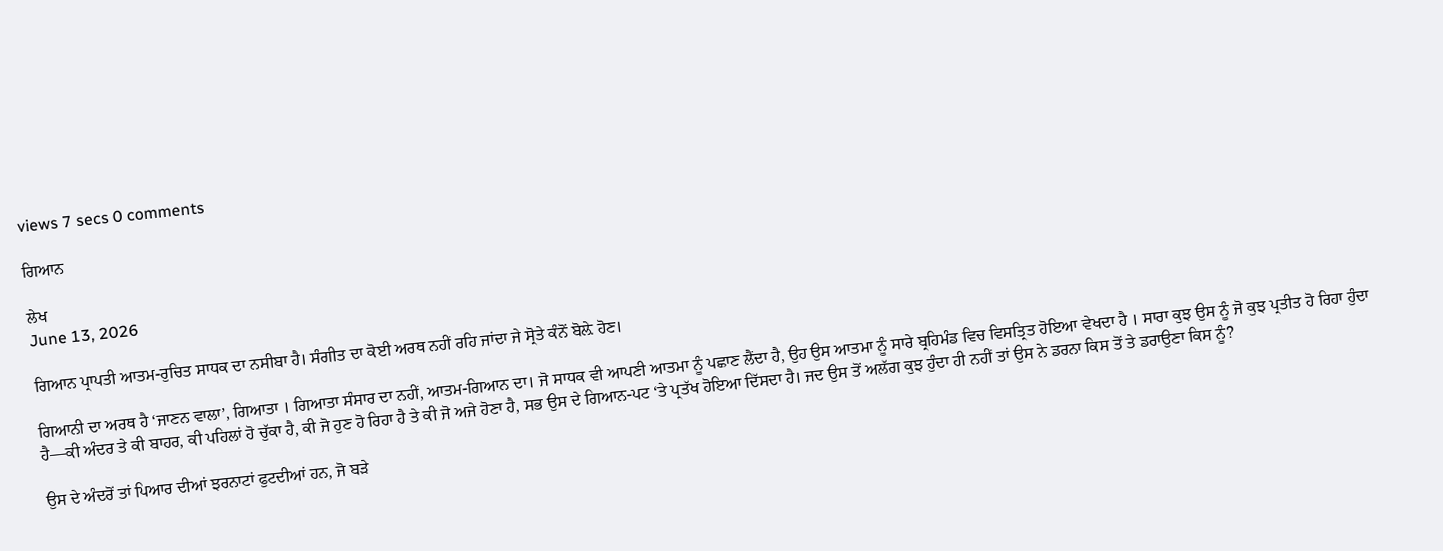views 7 secs 0 comments

ਗਿਆਨ

ਲੇਖ
June 13, 2026

ਗਿਆਨ ਪ੍ਰਾਪਤੀ ਆਤਮ-ਰੁਚਿਤ ਸਾਧਕ ਦਾ ਨਸੀਬਾ ਹੈ। ਸੰਗੀਤ ਦਾ ਕੋਈ ਅਰਥ ਨਹੀਂ ਰਹਿ ਜਾਂਦਾ ਜੇ ਸ੍ਰੋਤੇ ਕੰਨੋਂ ਬੋਲ਼ੇ ਹੋਣ।

ਗਿਆਨੀ ਦਾ ਅਰਥ ਹੈ ‘ਜਾਣਨ ਵਾਲਾ’, ਗਿਆਤਾ । ਗਿਆਤਾ ਸੰਸਾਰ ਦਾ ਨਹੀਂ, ਆਤਮ-ਗਿਆਨ ਦਾ। ਜੋ ਸਾਧਕ ਵੀ ਆਪਣੀ ਆਤਮਾ ਨੂੰ ਪਛਾਣ ਲੈਂਦਾ ਹੈ, ਉਹ ਉਸ ਆਤਮਾ ਨੂੰ ਸਾਰੇ ਬ੍ਰਹਿਮੰਡ ਵਿਚ ਵਿਸਤ੍ਰਿਤ ਹੋਇਆ ਵੇਖਦਾ ਹੈ । ਸਾਰਾ ਕੁਝ ਉਸ ਨੂੰ ਜੋ ਕੁਝ ਪ੍ਰਤੀਤ ਹੋ ਰਿਹਾ ਹੁੰਦਾ ਹੈ—ਕੀ ਅੰਦਰ ਤੇ ਕੀ ਬਾਹਰ, ਕੀ ਪਹਿਲਾਂ ਹੋ ਚੁੱਕਾ ਹੈ, ਕੀ ਜੋ ਹੁਣ ਹੋ ਰਿਹਾ ਹੈ ਤੇ ਕੀ ਜੋ ਅਜੇ ਹੋਣਾ ਹੈ, ਸਭ ਉਸ ਦੇ ਗਿਆਨ-ਪਟ ‘ਤੇ ਪ੍ਰਤੱਖ ਹੋਇਆ ਦਿੱਸਦਾ ਹੈ। ਜਦ ਉਸ ਤੋਂ ਅਲੱਗ ਕੁਝ ਹੁੰਦਾ ਹੀ ਨਹੀਂ ਤਾਂ ਉਸ ਨੇ ਡਰਨਾ ਕਿਸ ਤੋਂ ਤੇ ਡਰਾਉਣਾ ਕਿਸ ਨੂੰ?

ਉਸ ਦੇ ਅੰਦਰੋਂ ਤਾਂ ਪਿਆਰ ਦੀਆਂ ਝਰਨਾਟਾਂ ਫੁਟਦੀਆਂ ਹਨ, ਜੋ ਬੜੇ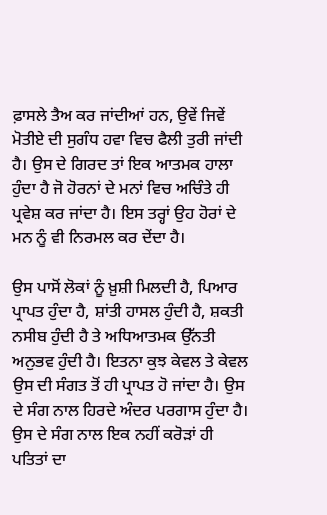ਫ਼ਾਸਲੇ ਤੈਅ ਕਰ ਜਾਂਦੀਆਂ ਹਨ, ਉਵੇਂ ਜਿਵੇਂ ਮੋਤੀਏ ਦੀ ਸੁਗੰਧ ਹਵਾ ਵਿਚ ਫੈਲੀ ਤੁਰੀ ਜਾਂਦੀ ਹੈ। ਉਸ ਦੇ ਗਿਰਦ ਤਾਂ ਇਕ ਆਤਮਕ ਹਾਲਾ ਹੁੰਦਾ ਹੈ ਜੋ ਹੋਰਨਾਂ ਦੇ ਮਨਾਂ ਵਿਚ ਅਚਿੰਤੇ ਹੀ ਪ੍ਰਵੇਸ਼ ਕਰ ਜਾਂਦਾ ਹੈ। ਇਸ ਤਰ੍ਹਾਂ ਉਹ ਹੋਰਾਂ ਦੇ ਮਨ ਨੂੰ ਵੀ ਨਿਰਮਲ ਕਰ ਦੇਂਦਾ ਹੈ।

ਉਸ ਪਾਸੋਂ ਲੋਕਾਂ ਨੂੰ ਖ਼ੁਸ਼ੀ ਮਿਲਦੀ ਹੈ, ਪਿਆਰ ਪ੍ਰਾਪਤ ਹੁੰਦਾ ਹੈ, ਸ਼ਾਂਤੀ ਹਾਸਲ ਹੁੰਦੀ ਹੈ, ਸ਼ਕਤੀ ਨਸੀਬ ਹੁੰਦੀ ਹੈ ਤੇ ਅਧਿਆਤਮਕ ਉੱਨਤੀ ਅਨੁਭਵ ਹੁੰਦੀ ਹੈ। ਇਤਨਾ ਕੁਝ ਕੇਵਲ ਤੇ ਕੇਵਲ ਉਸ ਦੀ ਸੰਗਤ ਤੋਂ ਹੀ ਪ੍ਰਾਪਤ ਹੋ ਜਾਂਦਾ ਹੈ। ਉਸ ਦੇ ਸੰਗ ਨਾਲ ਹਿਰਦੇ ਅੰਦਰ ਪਰਗਾਸ ਹੁੰਦਾ ਹੈ। ਉਸ ਦੇ ਸੰਗ ਨਾਲ ਇਕ ਨਹੀਂ ਕਰੋੜਾਂ ਹੀ ਪਤਿਤਾਂ ਦਾ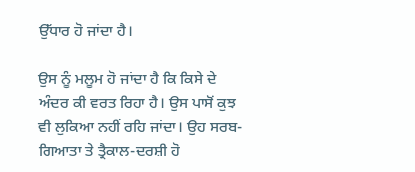ਉੱਧਾਰ ਹੋ ਜਾਂਦਾ ਹੈ।

ਉਸ ਨੂੰ ਮਲੂਮ ਹੋ ਜਾਂਦਾ ਹੈ ਕਿ ਕਿਸੇ ਦੇ ਅੰਦਰ ਕੀ ਵਰਤ ਰਿਹਾ ਹੈ। ਉਸ ਪਾਸੋਂ ਕੁਝ ਵੀ ਲੁਕਿਆ ਨਹੀਂ ਰਹਿ ਜਾਂਦਾ। ਉਹ ਸਰਬ-ਗਿਆਤਾ ਤੇ ਤ੍ਰੈਕਾਲ-ਦਰਸ਼ੀ ਹੋ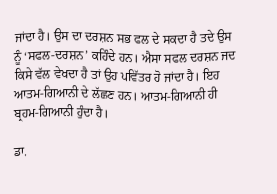ਜਾਂਦਾ ਹੈ। ਉਸ ਦਾ ਦਰਸ਼ਨ ਸਭ ਫਲ ਦੇ ਸਕਦਾ ਹੈ ਤਦੇ ਉਸ ਨੂੰ ‘ਸਫਲ-ਦਰਸ਼ਨ’ ਕਹਿੰਦੇ ਹਨ। ਐਸਾ ਸਫਲ ਦਰਸ਼ਨ ਜਦ ਕਿਸੇ ਵੱਲ ਵੇਖਦਾ ਹੈ ਤਾਂ ਉਹ ਪਵਿੱਤਰ ਹੋ ਜਾਂਦਾ ਹੈ। ਇਹ ਆਤਮ-ਗਿਆਨੀ ਦੇ ਲੱਛਣ ਹਨ। ਆਤਮ-ਗਿਆਨੀ ਹੀ ਬ੍ਰਹਮ-ਗਿਆਨੀ ਹੁੰਦਾ ਹੈ।

ਡਾ.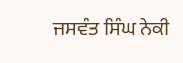ਜਸਵੰਤ ਸਿੰਘ ਨੇਕੀ